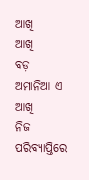ଆଖି
ଆଖି
ବଡ଼ ଅମାନିଆ ଏ ଆଖି
ନିଜ ପରିବ୍ୟାପ୍ତିରେ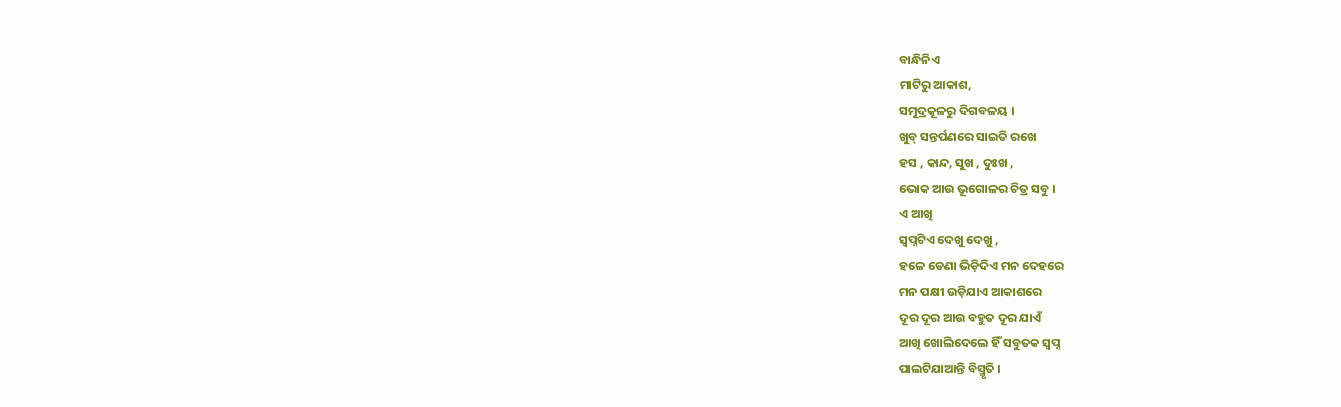ବାନ୍ଧିନିଏ
ମାଟିରୁ ଆକାଶ,
ସମୁଦ୍ରକୂଳରୁ ଦିଗବଳୟ ।
ଖୁବ୍ ସନ୍ତର୍ପଣରେ ସାଇତି ରଖେ
ହସ , କାନ୍ଦ, ସୁଖ , ଦୁଃଖ ,
ଭୋକ ଆଉ ଭୂଗୋଳର ଚିତ୍ର ସବୁ ।
ଏ ଆଖି
ସ୍ବପ୍ନଟିଏ ଦେଖୁ ଦେଖୁ ,
ହଳେ ଡେଣା ଭିଡ଼ିଦିଏ ମନ ଦେହରେ
ମନ ପକ୍ଷୀ ଉଡ଼ିଯାଏ ଆକାଶରେ
ଦୂର ଦୂର ଆଉ ବହୁତ ଦୂର ଯାଏଁ
ଆଖି ଖୋଲିଦେଲେ ହିଁ ସବୁତକ ସ୍ବପ୍ନ
ପାଲଟିଯାଆନ୍ତି ବିସ୍ମୃତି ।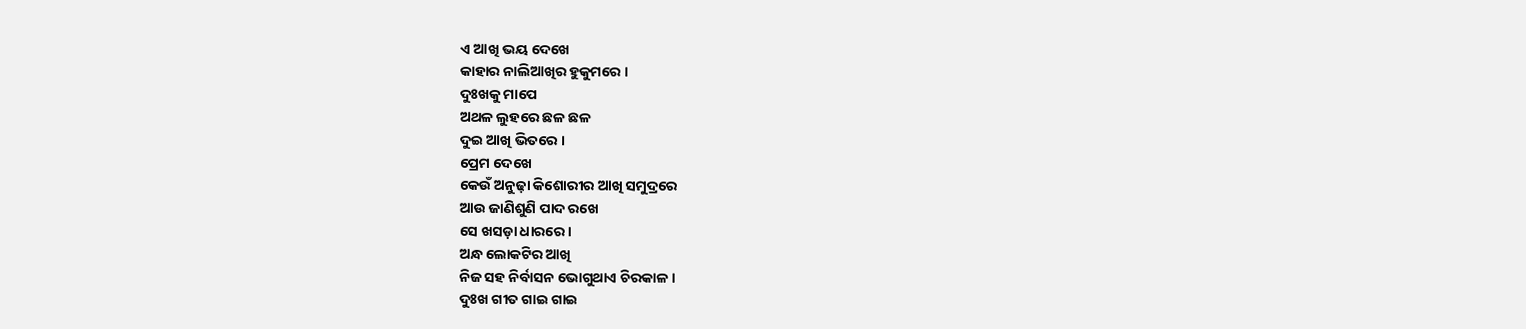ଏ ଆଖି ଭୟ ଦେଖେ
କାହାର ନାଲିଆଖିର ହୁକୁମରେ ।
ଦୁଃଖକୁ ମାପେ
ଅଥଳ ଲୁହରେ ଛଳ ଛଳ
ଦୁଇ ଆଖି ଭିତରେ ।
ପ୍ରେମ ଦେଖେ
କେଉଁ ଅନୁଢ଼ା କିଶୋରୀର ଆଖି ସମୁଦ୍ରରେ
ଆଉ ଜାଣିଶୁଣି ପାଦ ରଖେ
ସେ ଖସଡ଼ା ଧାରରେ ।
ଅନ୍ଧ ଲୋକଟିର ଆଖି
ନିଜ ସହ ନିର୍ବାସନ ଭୋଗୁଥାଏ ଚିରକାଳ ।
ଦୁଃଖ ଗୀତ ଗାଇ ଗାଇ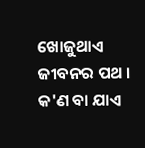ଖୋଜୁଥାଏ ଜୀବନର ପଥ ।
କ'ଣ ବା ଯାଏ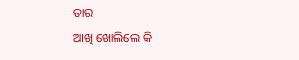ତାର
ଆଖି ଖୋଲିଲେ କି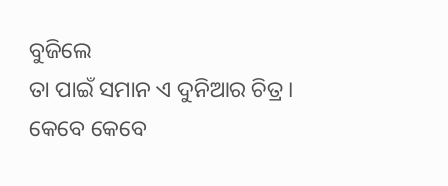ବୁଜିଲେ
ତା ପାଇଁ ସମାନ ଏ ଦୁନିଆର ଚିତ୍ର ।
କେବେ କେବେ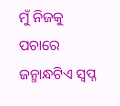ମୁଁ ନିଜକୁ ପଚାରେ
ଜନ୍ମାନ୍ଧଟିଏ ସ୍ବପ୍ନ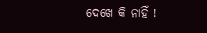ଦେଖେ କି ନାହିଁ !